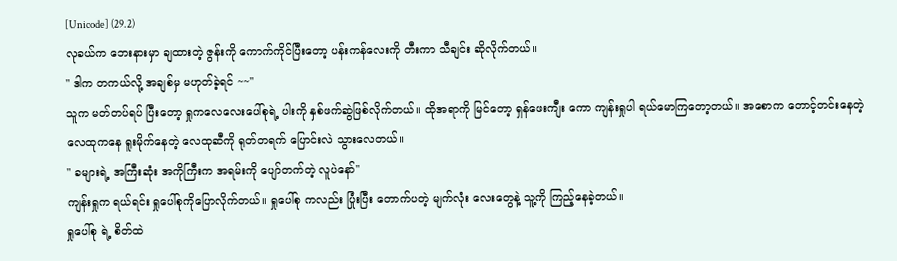[Unicode] (29.2)
လုခယ်က ဘေးနားမှာ ချထားတဲ့ ဇွန်းကို ကောက်ကိုင်ပြီးတော့ ပန်းကန်လေးကို တီးကာ သီချင်း ဆိုလိုက်တယ်။
" ဒါက တကယ်လို့ အချစ်မှ မဟုတ်ခဲ့ရင် ~~''
သူက မတ်တပ်ရပ် ပြီးတော့ ရှုကလေလေးပေါ်စုရဲ့ ပါးကို နှစ်ဖက်ဆွဲဖြစ်လိုက်တယ်။ ထိုအရာကို မြင်တော့ ရှန်ဖေးကျီး ကော ကျန်းရှုပါ ရယ်မောကြတော့တယ်။ အစောက တောင့်တင်းနေတဲ့ လေထုကနေ ရူးမိုက်နေတဲ့ လေထုဆီကို ရုတ်တရက် ပြောင်းလဲ သွားလေတယ်။
" ခများရဲ့ အကြီးဆုံး အကိုကြီးက အရမ်းကို ပျော်တက်တဲ့ လူပဲနော်''
ကျန်းရှုက ရယ်ရင်း ရှုပေါ်စုကိုပြောလိုက်တယ်။ ရှုပေါ်စု ကလည်း ပြုံးပြီး တောက်ပတဲ့ မျက်လုံး လေးတွေနဲ့ သူ့ကို ကြည့်နေခဲ့တယ်။
ရှုပေါ်စု ရဲ့ စိတ်ထဲ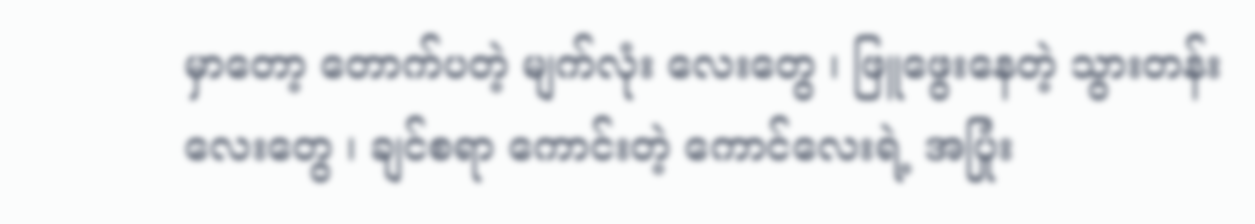မှာတော့ တောက်ပတဲ့ မျက်လုံး လေးတွေ ၊ ဖြူဖွေးနေတဲ့ သွားတန်းလေးတွေ ၊ ချင်စရာ ကောင်းတဲ့ ကောင်လေးရဲ့ အပြုံး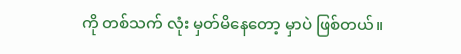ကို တစ်သက် လုံး မှတ်မိနေတော့ မှာပဲ ဖြစ်တယ်။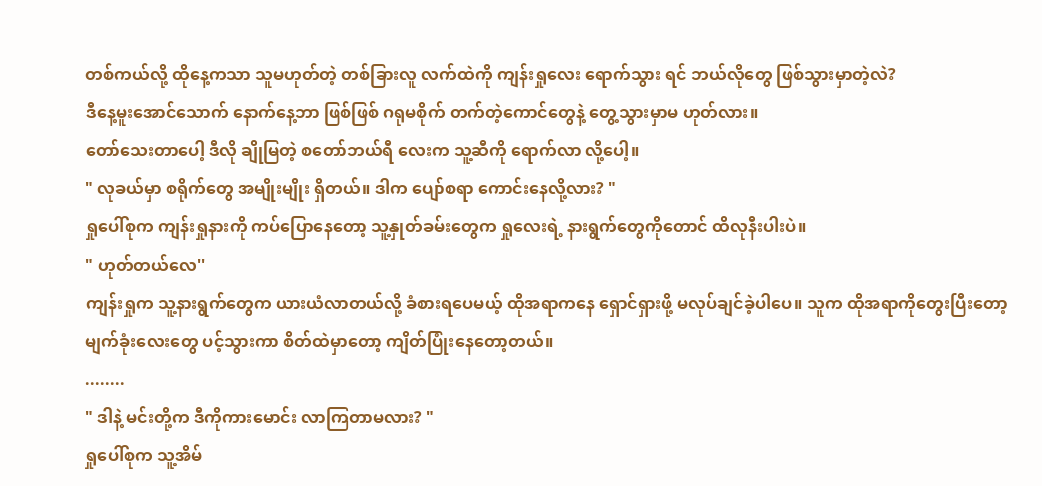တစ်ကယ်လို့ ထိုနေ့ကသာ သူမဟုတ်တဲ့ တစ်ခြားလူ လက်ထဲကို ကျန်းရှုလေး ရောက်သွား ရင် ဘယ်လိုတွေ ဖြစ်သွားမှာတဲ့လဲ?
ဒီနေ့မူးအောင်သောက် နောက်နေ့ဘာ ဖြစ်ဖြစ် ဂရုမစိုက် တက်တဲ့ကောင်တွေနဲ့ တွေ့သွားမှာမ ဟုတ်လား။
တော်သေးတာပေါ့ ဒီလို ချိုမြတဲ့ စတော်ဘယ်ရီ လေးက သူ့ဆီကို ရောက်လာ လို့ပေါ့။
" လုခယ်မှာ စရိုက်တွေ အမျိုးမျိုး ရှိတယ်။ ဒါက ပျော်စရာ ကောင်းနေလို့လား? "
ရှုပေါ်စုက ကျန်းရှုနားကို ကပ်ပြောနေတော့ သူ့နှုတ်ခမ်းတွေက ရှုလေးရဲ့ နားရွက်တွေကိုတောင် ထိလုနီးပါးပဲ။
" ဟုတ်တယ်လေ''
ကျန်းရှုက သူ့နားရွက်တွေက ယားယံလာတယ်လို့ ခံစားရပေမယ့် ထိုအရာကနေ ရှောင်ရှားဖို့ မလုပ်ချင်ခဲ့ပါပေ။ သူက ထိုအရာကိုတွေးပြီးတော့ မျက်ခုံးလေးတွေ ပင့်သွားကာ စိတ်ထဲမှာတော့ ကျိတ်ပြုံးနေတော့တယ်။
........
" ဒါနဲ့ မင်းတို့က ဒီကိုကားမောင်း လာကြတာမလား? "
ရှုပေါ်စုက သူ့အိမ်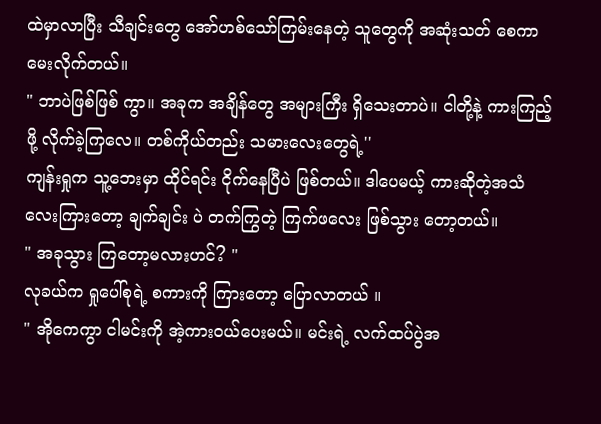ထဲမှာလာပြီး သီချင်းတွေ အော်ဟစ်သော်ကြမ်းနေတဲ့ သူတွေကို အဆုံးသတ် စေကာမေးလိုက်တယ်။
" ဘာပဲဖြစ်ဖြစ် ကွာ။ အခုက အချိန်တွေ အများကြီး ရှိသေးတာပဲ။ ငါတို့နဲ့ ကားကြည့်ဖို့ လိုက်ခဲ့ကြလေ။ တစ်ကိုယ်တည်း သမားလေးတွေရဲ့''
ကျန်းရှုက သူ့ဘေးမှာ ထိုင်ရင်း ငိုက်နေပြီပဲ ဖြစ်တယ်။ ဒါပေမယ့် ကားဆိုတဲ့အသံလေးကြားတော့ ချက်ချင်း ပဲ တက်ကြွတဲ့ ကြက်ဖလေး ဖြစ်သွား တော့တယ်။
" အခုသွား ကြတော့မလားဟင်? "
လုခယ်က ရှုပေါ်စုရဲ့ စကားကို ကြားတော့ ပြောလာတယ် ။
" အိုကေကွာ ငါမင်းကို အဲ့ကားဝယ်ပေးမယ်။ မင်းရဲ့ လက်ထပ်ပွဲအ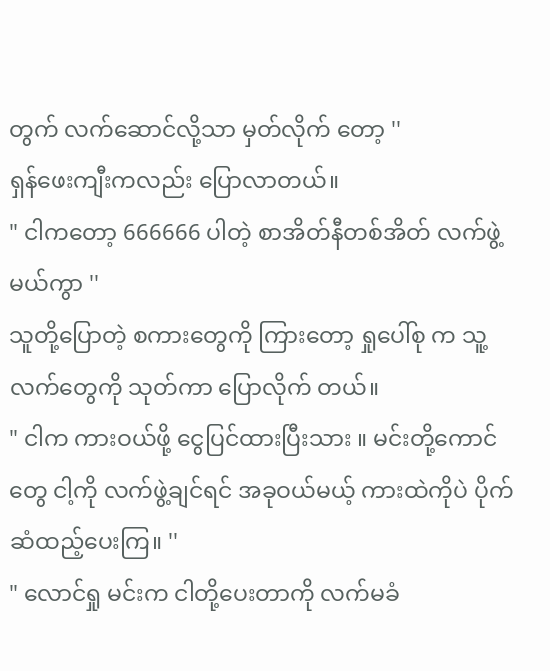တွက် လက်ဆောင်လို့သာ မှတ်လိုက် တော့ ''
ရှန်ဖေးကျီးကလည်း ပြောလာတယ်။
" ငါကတော့ 666666 ပါတဲ့ စာအိတ်နီတစ်အိတ် လက်ဖွဲ့မယ်ကွာ ''
သူတို့ပြောတဲ့ စကားတွေကို ကြားတော့ ရှုပေါ်စု က သူ့လက်တွေကို သုတ်ကာ ပြောလိုက် တယ်။
" ငါက ကားဝယ်ဖို့ ငွေပြင်ထားပြီးသား ။ မင်းတို့ကောင်တွေ ငါ့ကို လက်ဖွဲ့ချင်ရင် အခုဝယ်မယ့် ကားထဲကိုပဲ ပိုက်ဆံထည့်ပေးကြ။ ''
" လောင်ရှု မင်းက ငါတို့ပေးတာကို လက်မခံ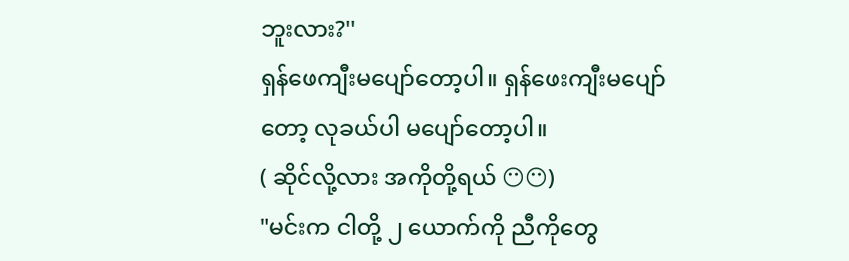ဘူးလား?''
ရှန်ဖေကျီးမပျော်တော့ပါ။ ရှန်ဖေးကျီးမပျော်တော့ လုခယ်ပါ မပျော်တော့ပါ။
( ဆိုင်လို့လား အကိုတို့ရယ် 😶😶)
"မင်းက ငါတို့ ၂ ယောက်ကို ညီကိုတွေ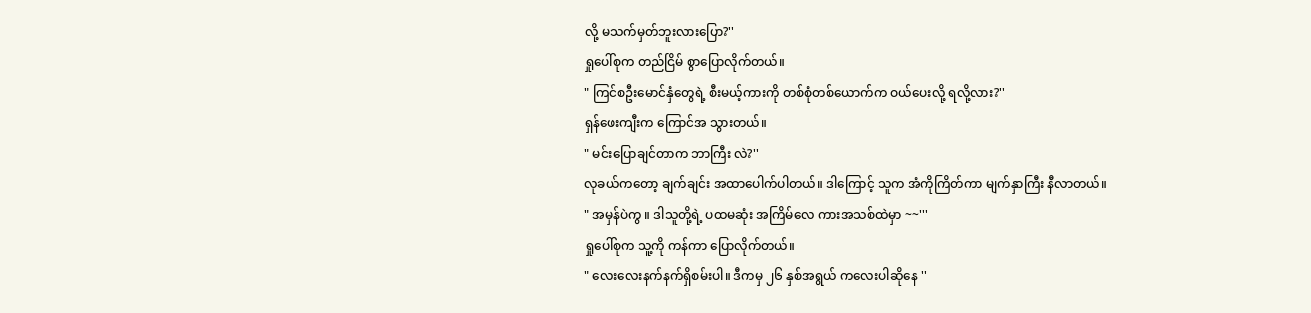လို့ မသက်မှတ်ဘူးလားပြော?''
ရှုပေါ်စုက တည်ငြိမ် စွာပြောလိုက်တယ်။
" ကြင်စဦးမောင်နှံတွေရဲ့ စီးမယ့်ကားကို တစ်စုံတစ်ယောက်က ဝယ်ပေးလို့ ရလို့လား?''
ရှန်ဖေးကျီးက ကြောင်အ သွားတယ်။
" မင်းပြောချင်တာက ဘာကြီး လဲ?''
လုခယ်ကတော့ ချက်ချင်း အထာပေါက်ပါတယ်။ ဒါကြောင့် သူက အံကိုကြိတ်ကာ မျက်နှာကြီး နီလာတယ်။
" အမှန်ပဲကွ ။ ဒါသူတို့ရဲ့ ပထမဆုံး အကြိမ်လေ ကားအသစ်ထဲမှာ ~~'''
ရှုပေါ်စုက သူ့ကို ကန်ကာ ပြောလိုက်တယ်။
" လေးလေးနက်နက်ရှိစမ်းပါ။ ဒီကမှ ၂၆ နှစ်အရွယ် ကလေးပါဆိုနေ ''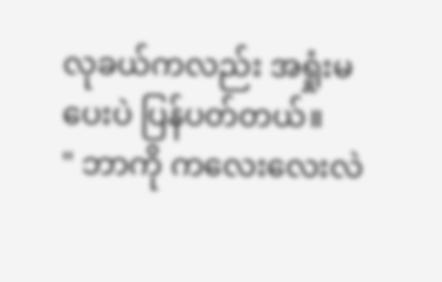လုခယ်ကလည်း အရှုံးမပေးပဲ ပြန်ပတ်တယ်။
" ဘာကို ကလေးလေးလဲ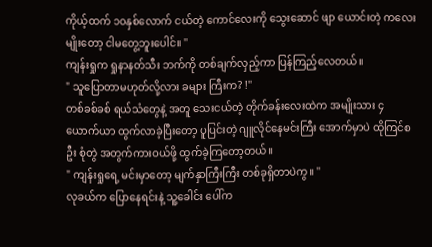ကိုယ့်ထက် ၁၀နှစ်လောက် ငယ်တဲ့ ကောင်လေးကို သွေးဆောင် ဖျာ ယောင်းတဲ့ ကလေးမျိုးတော့ ငါမတွေ့ဘူးပေါင်။ ''
ကျန်းရှုက ရှုနာနတ်သီး ဘက်ကို တစ်ချက်လှည့်ကာ ပြန်ကြည့်လေတယ်။
" သူပြောတာမဟုတ်လို့လား ခများ ကြီးက? !''
တစ်ခစ်ခစ် ရယ်သံတွေနဲ့ အတူ သေးငယ်တဲ့ တိုက်ခန်းလေးထဲက အမျိုးသား ၄ ယောက်ယာ ထွက်လာခဲ့ပြီးတော့ ပူပြင်းတဲ့ ဂျူလိုင်နေမင်းကြီး အောက်မှာပဲ ထိုကြင်စဦး စုံတွဲ အတွက်ကားဝယ်ဖို့ ထွက်ခဲ့ကြတော့တယ်။
" ကျန်းရှုရေ့ မင်းမှာတော့ မျက်နှာကြီးကြီး တစ်ခုရှိတာပဲကွ။ ''
လုခယ်က ပြောနေရင်းနဲ့ သူ့ခေါင်း ပေါ်က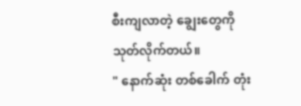စီးကျလာတဲ့ ချွေးတွေကို သုတ်လိုက်တယ်။
" နောက်ဆုံး တစ်ခေါက် တုံး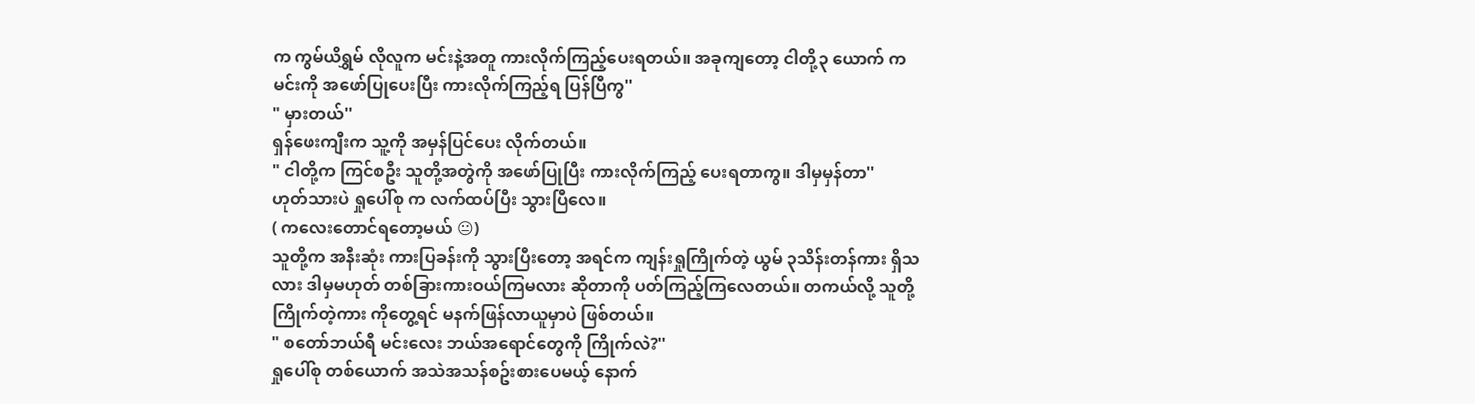က ကွမ်ယိရွှမ် လိုလူက မင်းနဲ့အတူ ကားလိုက်ကြည့်ပေးရတယ်။ အခုကျတော့ ငါတို့၃ ယောက် က မင်းကို အဖော်ပြုပေးပြီး ကားလိုက်ကြည့်ရ ပြန်ပြီကွ''
" မှားတယ်''
ရှန်ဖေးကျီးက သူ့ကို အမှန်ပြင်ပေး လိုက်တယ်။
" ငါတို့က ကြင်စဦး သူတို့အတွဲကို အဖော်ပြုပြီး ကားလိုက်ကြည့် ပေးရတာကွ။ ဒါမှမှန်တာ''
ဟုတ်သားပဲ ရှုပေါ်စု က လက်ထပ်ပြီး သွားပြီလေ။
( ကလေးတောင်ရတော့မယ် 😐)
သူတို့က အနီးဆုံး ကားပြခန်းကို သွားပြီးတော့ အရင်က ကျန်းရှုကြိုက်တဲ့ ယွမ် ၃သိန်းတန်ကား ရှိသလား ဒါမှမဟုတ် တစ်ခြားကားဝယ်ကြမလား ဆိုတာကို ပတ်ကြည့်ကြလေတယ်။ တကယ်လို့ သူတို့ကြိုက်တဲ့ကား ကိုတွေ့ရင် မနက်ဖြန်လာယူမှာပဲ ဖြစ်တယ်။
" စတော်ဘယ်ရီ မင်းလေး ဘယ်အရောင်တွေကို ကြိုက်လဲ?''
ရှုပေါ်စု တစ်ယောက် အသဲအသန်စဥ်းစားပေမယ့် နောက်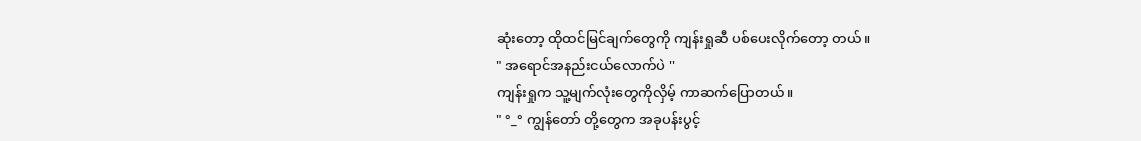ဆုံးတော့ ထိုထင်မြင်ချက်တွေကို ကျန်းရှုဆီ ပစ်ပေးလိုက်တော့ တယ်။
" အရောင်အနည်းငယ်လောက်ပဲ ''
ကျန်းရှုက သူ့မျက်လုံးတွေကိုလှိမ့် ကာဆက်ပြောတယ်။
" °_° ကျွန်တော် တို့တွေက အခုပန်းပွင့်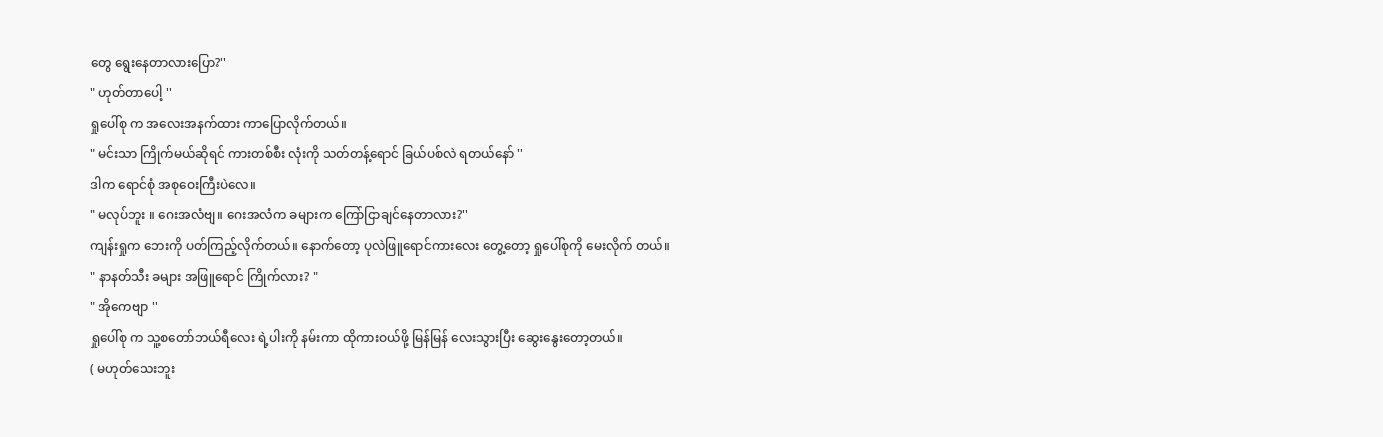တွေ ရွေးနေတာလားပြော?''
" ဟုတ်တာပေါ့ ''
ရှုပေါ်စု က အလေးအနက်ထား ကာပြောလိုက်တယ်။
" မင်းသာ ကြိုက်မယ်ဆိုရင် ကားတစ်စီး လုံးကို သတ်တန့်ရောင် ခြယ်ပစ်လဲ ရတယ်နော် ''
ဒါက ရောင်စုံ အစုဝေးကြီးပဲလေ။
" မလုပ်ဘူး ။ ဂေးအလံဗျ။ ဂေးအလံက ခများက ကြော်ငြာချင်နေတာလား?''
ကျန်းရှုက ဘေးကို ပတ်ကြည့်လိုက်တယ်။ နောက်တော့ ပုလဲဖြူရောင်ကားလေး တွေ့တော့ ရှုပေါ်စုကို မေးလိုက် တယ်။
" နာနတ်သီး ခများ အဖြူရောင် ကြိုက်လား? "
" အိုကေဗျာ ''
ရှုပေါ်စု က သူ့စတော်ဘယ်ရီလေး ရဲ့ပါးကို နမ်းကာ ထိုကားဝယ်ဖို့ မြန်မြန် လေးသွားပြီး ဆွေးနွေးတော့တယ်။
( မဟုတ်သေးဘူး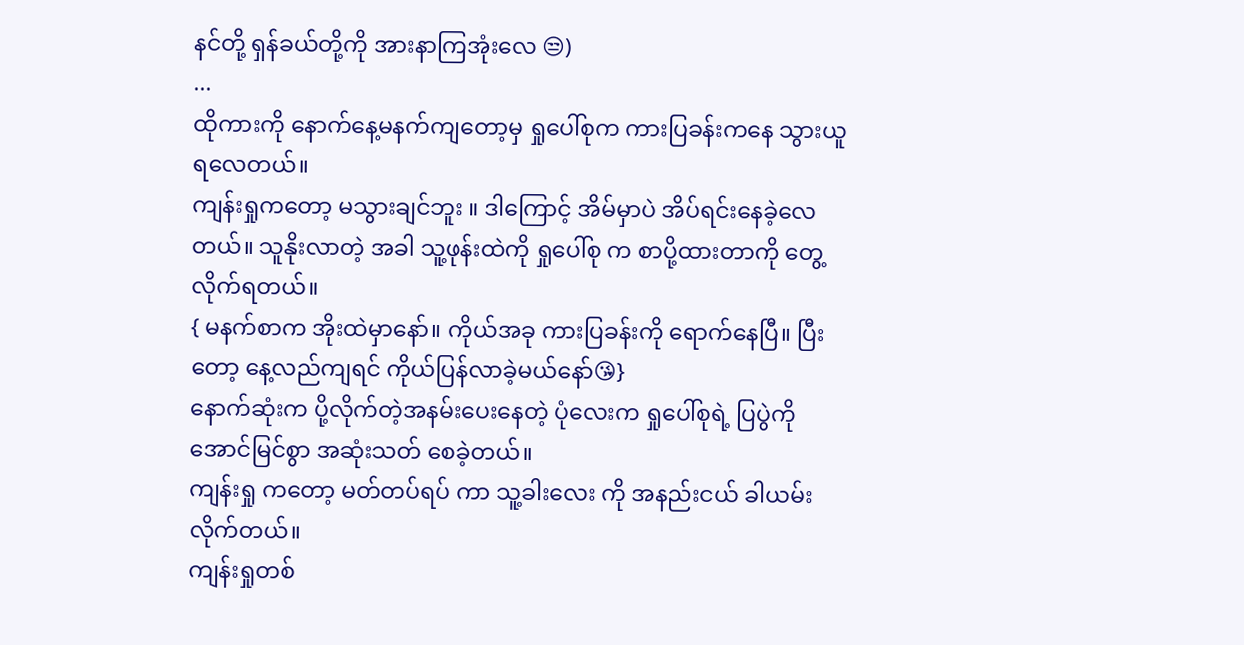နင်တို့ ရှန်ခယ်တို့ကို အားနာကြအုံးလေ 😒)
...
ထိုကားကို နောက်နေ့မနက်ကျတော့မှ ရှုပေါ်စုက ကားပြခန်းကနေ သွားယူရလေတယ်။
ကျန်းရှုကတော့ မသွားချင်ဘူး ။ ဒါကြောင့် အိမ်မှာပဲ အိပ်ရင်းနေခဲ့လေတယ်။ သူနိုးလာတဲ့ အခါ သူ့ဖုန်းထဲကို ရှုပေါ်စု က စာပို့ထားတာကို တွေ့လိုက်ရတယ်။
{ မနက်စာက အိုးထဲမှာနော်။ ကိုယ်အခု ကားပြခန်းကို ရောက်နေပြီ။ ပြီးတော့ နေ့လည်ကျရင် ကိုယ်ပြန်လာခဲ့မယ်နော်😘}
နောက်ဆုံးက ပို့လိုက်တဲ့အနမ်းပေးနေတဲ့ ပုံလေးက ရှုပေါ်စုရဲ့ ပြပွဲကို အောင်မြင်စွာ အဆုံးသတ် စေခဲ့တယ်။
ကျန်းရှု ကတော့ မတ်တပ်ရပ် ကာ သူ့ခါးလေး ကို အနည်းငယ် ခါယမ်းလိုက်တယ်။
ကျန်းရှုတစ်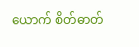ယောက် စိတ်ဓာတ်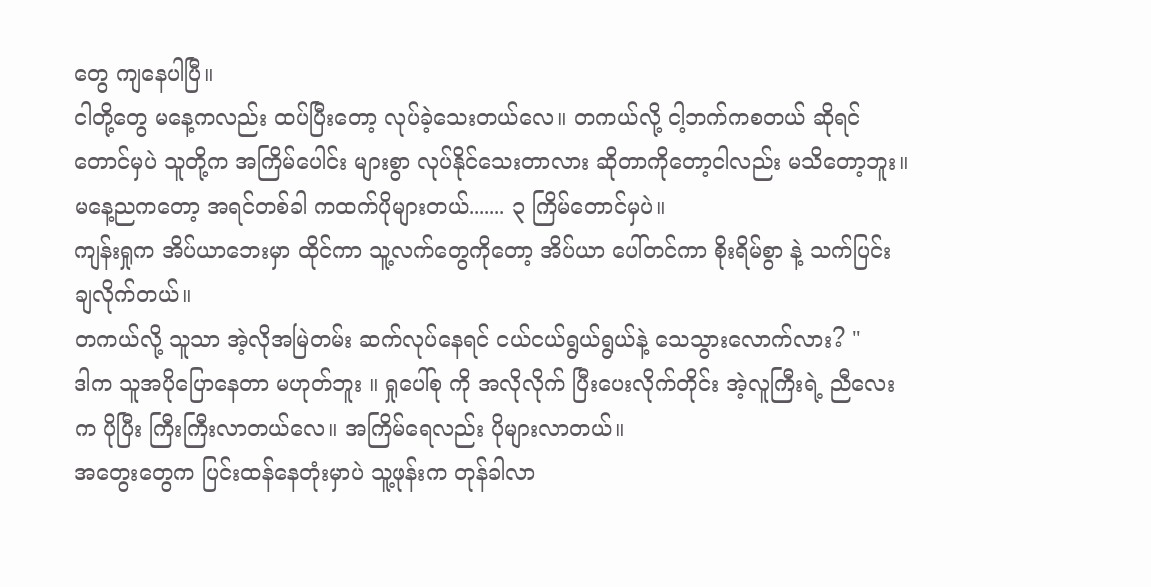တွေ ကျနေပါပြီ။
ငါတို့တွေ မနေ့ကလည်း ထပ်ပြီးတော့ လုပ်ခဲ့သေးတယ်လေ။ တကယ်လို့ ငါ့ဘက်ကစတယ် ဆိုရင်တောင်မှပဲ သူတို့က အကြိမ်ပေါင်း များစွာ လုပ်နိုင်သေးတာလား ဆိုတာကိုတော့ငါလည်း မသိတော့ဘူး။
မနေ့ညကတော့ အရင်တစ်ခါ ကထက်ပိုများတယ်....... ၃ ကြိမ်တောင်မှပဲ။
ကျန်းရှုက အိပ်ယာဘေးမှာ ထိုင်ကာ သူ့လက်တွေကိုတော့ အိပ်ယာ ပေါ်တင်ကာ စိုးရိမ်စွာ နဲ့ သက်ပြင်း ချလိုက်တယ်။
တကယ်လို့ သူသာ အဲ့လိုအမြဲတမ်း ဆက်လုပ်နေရင် ငယ်ငယ်ရွယ်ရွယ်နဲ့ သေသွားလောက်လား? "
ဒါက သူအပိုပြောနေတာ မဟုတ်ဘူး ။ ရှုပေါ်စု ကို အလိုလိုက် ပြီးပေးလိုက်တိုင်း အဲ့လူကြီးရဲ့ ညီလေးက ပိုပြီး ကြီးကြီးလာတယ်လေ။ အကြိမ်ရေလည်း ပိုများလာတယ်။
အတွေးတွေက ပြင်းထန်နေတုံးမှာပဲ သူ့ဖုန်းက တုန်ခါလာ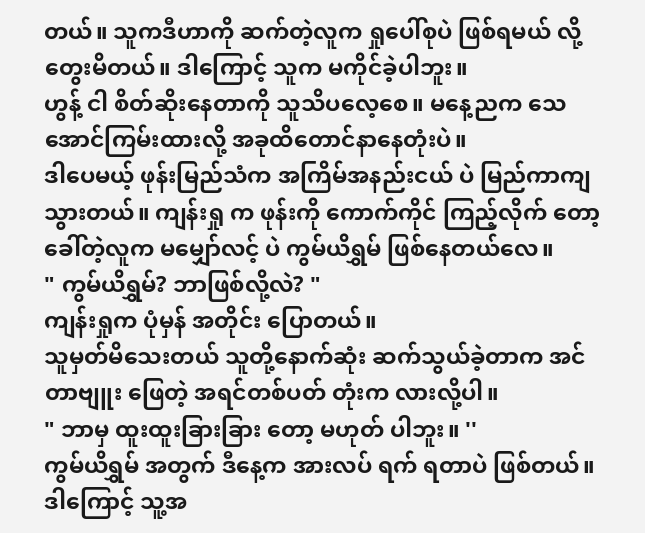တယ်။ သူကဒီဟာကို ဆက်တဲ့လူက ရှုပေါ်စုပဲ ဖြစ်ရမယ် လို့တွေးမိတယ်။ ဒါကြောင့် သူက မကိုင်ခဲ့ပါဘူး။
ဟွန့် ငါ စိတ်ဆိုးနေတာကို သူသိပလေ့စေ။ မနေ့ညက သေအောင်ကြမ်းထားလို့ အခုထိတောင်နာနေတုံးပဲ။
ဒါပေမယ့် ဖုန်းမြည်သံက အကြိမ်အနည်းငယ် ပဲ မြည်ကာကျသွားတယ်။ ကျန်းရှု က ဖုန်းကို ကောက်ကိုင် ကြည့်လိုက် တော့ ခေါ်တဲ့လူက မမျှော်လင့် ပဲ ကွမ်ယိရွှမ် ဖြစ်နေတယ်လေ။
" ကွမ်ယိရွှမ်? ဘာဖြစ်လို့လဲ? "
ကျန်းရှုက ပုံမှန် အတိုင်း ပြောတယ်။
သူမှတ်မိသေးတယ် သူတို့နောက်ဆုံး ဆက်သွယ်ခဲ့တာက အင်တာဗျူး ဖြေတဲ့ အရင်တစ်ပတ် တုံးက လားလို့ပါ။
" ဘာမှ ထူးထူးခြားခြား တော့ မဟုတ် ပါဘူး။ ''
ကွမ်ယိရွှမ် အတွက် ဒီနေ့က အားလပ် ရက် ရတာပဲ ဖြစ်တယ်။ ဒါကြောင့် သူ့အ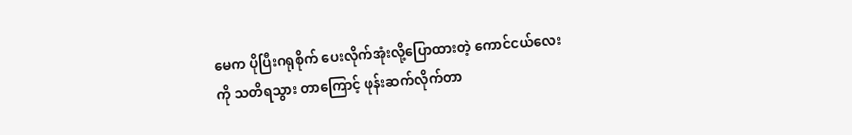မေက ပိုပြီးဂရုစိုက် ပေးလိုက်အုံးလို့ပြောထားတဲ့ ကောင်ငယ်လေးကို သတိရသွား တာကြောင့် ဖုန်းဆက်လိုက်တာ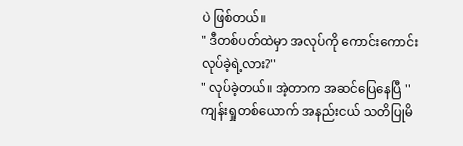ပဲ ဖြစ်တယ်။
" ဒီတစ်ပတ်ထဲမှာ အလုပ်ကို ကောင်းကောင်း လုပ်ခဲ့ရဲ့လား?''
" လုပ်ခဲ့တယ်။ အဲ့တာက အဆင်ပြေနေပြီ ''
ကျန်းရှုတစ်ယောက် အနည်းငယ် သတိပြုမိ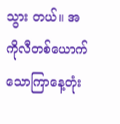သွား တယ်။ အကိုလီတစ်ယောက် သောကြာနေ့တုံး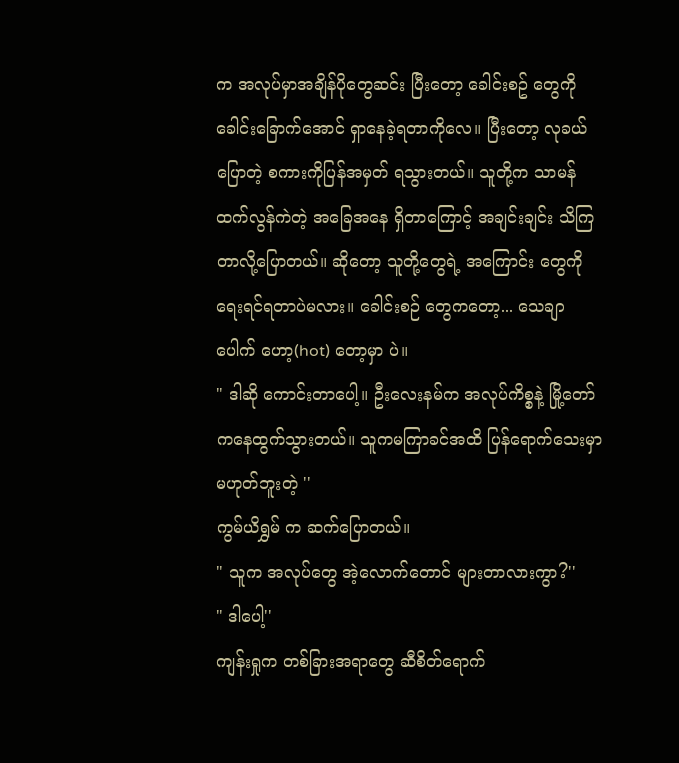က အလုပ်မှာအချိန်ပိုတွေဆင်း ပြီးတော့ ခေါင်းစဥ် တွေကို ခေါင်းခြောက်အောင် ရှာနေခဲ့ရတာကိုလေ။ ပြီးတော့ လုခယ်ပြောတဲ့ စကားကိုပြန်အမှတ် ရသွားတယ်။ သူတို့က သာမန်ထက်လွန်ကဲတဲ့ အခြေအနေ ရှိတာကြောင့် အချင်းချင်း သိကြတာလို့ပြောတယ်။ ဆိုတော့ သူတို့တွေရဲ့ အကြောင်း တွေကိုရေးရင်ရတာပဲမလား။ ခေါင်းစဉ် တွေကတော့... သေချာ ပေါက် ဟော့(hot) တော့မှာ ပဲ။
" ဒါဆို ကောင်းတာပေါ့။ ဦးလေးနမ်က အလုပ်ကိစ္စနဲ့ မြို့တော်ကနေထွက်သွားတယ်။ သူကမကြာခင်အထိ ပြန်ရောက်သေးမှာမဟုတ်ဘူးတဲ့ ''
ကွမ်ယိရွှမ် က ဆက်ပြောတယ်။
" သူက အလုပ်တွေ အဲ့လောက်တောင် များတာလားကွာ?''
" ဒါပေါ့''
ကျန်းရှုက တစ်ခြားအရာတွေ ဆီစိတ်ရောက်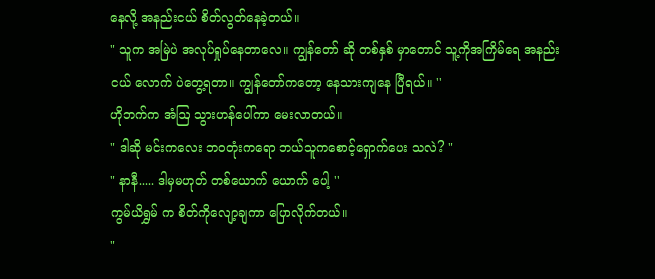နေလို့ အနည်းငယ် စိတ်လွတ်နေခဲ့တယ်။
" သူက အမြဲပဲ အလုပ်ရှုပ်နေတာလေ။ ကျွန်တော် ဆို တစ်နှစ် မှာတောင် သူ့ကိုအကြိမ်ရေ အနည်းငယ် လောက် ပဲတွေ့ရတာ။ ကျွန်တော်ကတော့ နေသားကျနေ ပြီရယ်။ ''
ဟိုဘက်က အံဩ သွားဟန်ပေါ်ကာ မေးလာတယ်။
" ဒါဆို မင်းကလေး ဘဝတုံးကရော ဘယ်သူကစောင့်ရှောက်ပေး သလဲ? "
" နာနီ..... ဒါမှမဟုတ် တစ်ယောက် ယောက် ပေါ့ ''
ကွမ်ယိရွှမ် က စိတ်ကိုလျော့ချကာ ပြောလိုက်တယ်။
"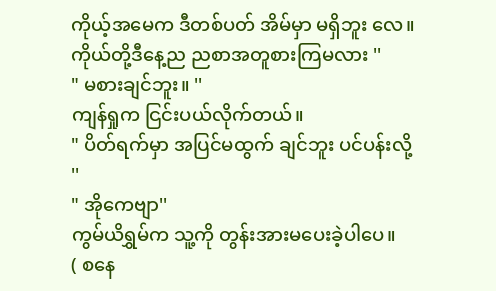ကိုယ့်အမေက ဒီတစ်ပတ် အိမ်မှာ မရှိဘူး လေ။ ကိုယ်တို့ဒီနေ့ည ညစာအတူစားကြမလား ''
" မစားချင်ဘူး။ ''
ကျန်ရှုက ငြင်းပယ်လိုက်တယ်။
" ပိတ်ရက်မှာ အပြင်မထွက် ချင်ဘူး ပင်ပန်းလို့ ''
" အိုကေဗျာ''
ကွမ်ယိရွှမ်က သူ့ကို တွန်းအားမပေးခဲ့ပါပေ။
( စနေ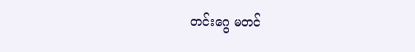တင်းဂွေ မတင်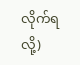လိုက်ရ လို့)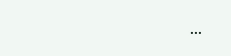...